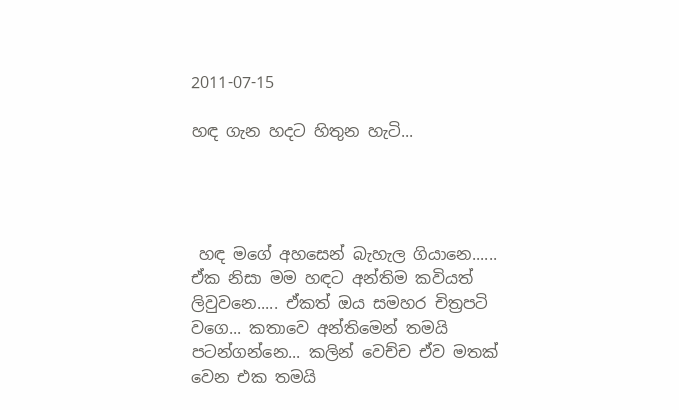2011-07-15

හඳ ගැන හදට හිතුන හැටි...




 හඳ මගේ අහසෙන් බැහැල ගියානෙ...... ඒක නිසා මම හඳට අන්තිම කවියත් ලිවුවනෙ..... ඒකත් ඔය සමහර චිත්‍රපටි වගෙ... කතාවෙ අන්තිමෙන් තමයි පටන්ගන්නෙ... කලින් වෙච්ච ඒව මතක් වෙන එක තමයි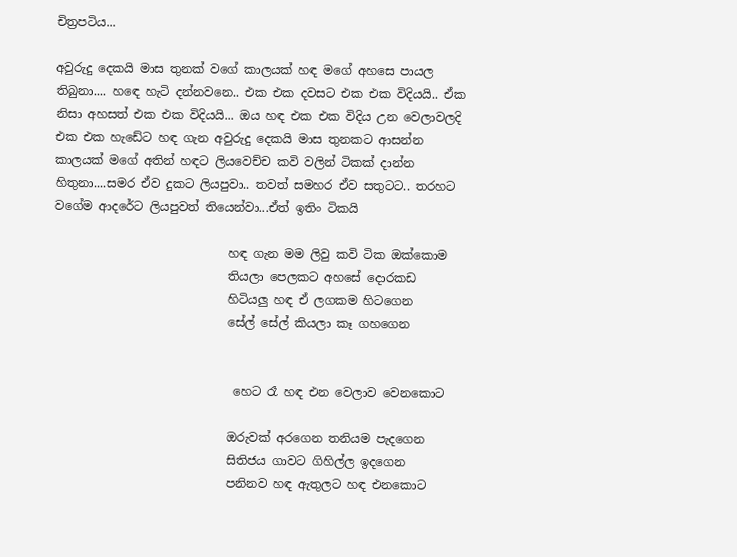චිත්‍රපටිය...

අවුරුදු දෙකයි මාස තුනක් වගේ කාලයක් හඳ මගේ අහසෙ පායල තිබුනා.... හඳෙ හැටි දන්නවනෙ.. එක එක දවසට එක එක විදියයි.. ඒක නිසා අහසත් එක එක විදියයි... ඔය හඳ එක එක විදිය උන වෙලාවලදි එක එක හැඩේට හඳ ගැන අවුරුදු දෙකයි මාස තුනකට ආසන්න කාලයක් මගේ අතින් හඳට ලියවෙච්ච කවි වලින් ටිකක් දාන්න හිතුනා....සමර ඒව දුකට ලියපුවා.. තවත් සමහර ඒව සතුටට.. තරහට වගේම ආදරේට ලියපුවත් තියෙන්වා...ඒත් ඉතිං ටිකයි

                             හඳ ගැන මම ලිවු කවි ටික ඔක්කොම
                             තියලා පෙලකට අහසේ දොරකඩ
                             හිටියලු හඳ ඒ ලගකම හිටගෙන
                             සේල් සේල් කියලා කෑ ගහගෙන


                              හෙට රෑ හඳ එන වෙලාව වෙනකොට

                             ඔරුවක් අරගෙන තනියම පැදගෙන
                             සිතිජය ගාවට ගිහිල්ල ඉදගෙන
                             පනිනව හඳ ඇතුලට හඳ එනකොට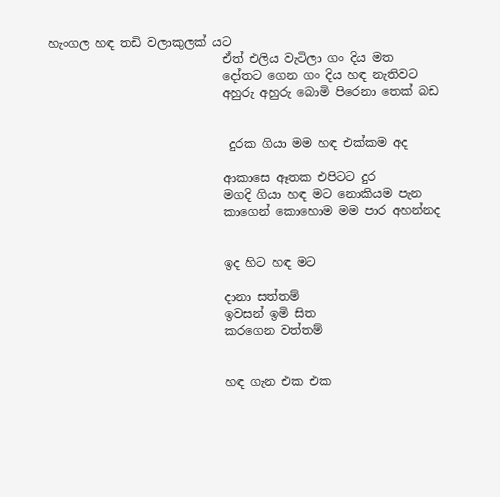හැංගල හඳ තඩි වලාකුලක් යට
                             ඒත් එලිය වැටිලා ගං දිය මත
                             දෝතට ගෙන ගං දිය හඳ නැතිවට
                             අහුරු අහුරු බොමි පිරෙනා තෙක් බඩ


                              දුරක ගියා මම හඳ එක්කම අද

                             ආකාසෙ ඈතක එපිටට දුර
                             මගදි ගියා හඳ මට නොකියම පැන
                             කාගෙන් කොහොම මම පාර අහන්නද


                             ඉද හිට හඳ මට

                             දානා සත්තම්
                             ඉවසන් ඉමි සිත
                             කරගෙන වත්තම්


                             හඳ ගැන එක එක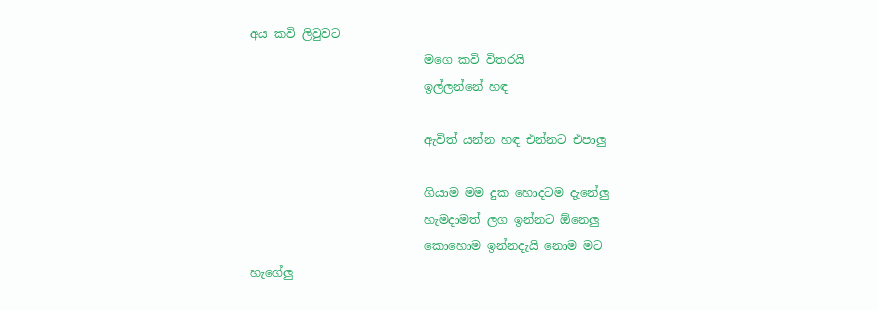අය කවි ලිවුවට
                             මගෙ කවි විතරයි
                             ඉල්ලන්නේ හඳ

                             ඇවිත් යන්න හඳ එන්නට එපාලු

                             ගියාම මම දුක හොදටම දැනේලු
                             හැමදාමත් ලග ඉන්නට ඕනෙලු
                             කොහොම ඉන්නදැයි නොම මට හැගේලු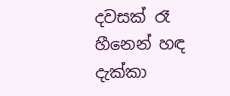දවසක් රෑ හීනෙන් හඳ දැක්කා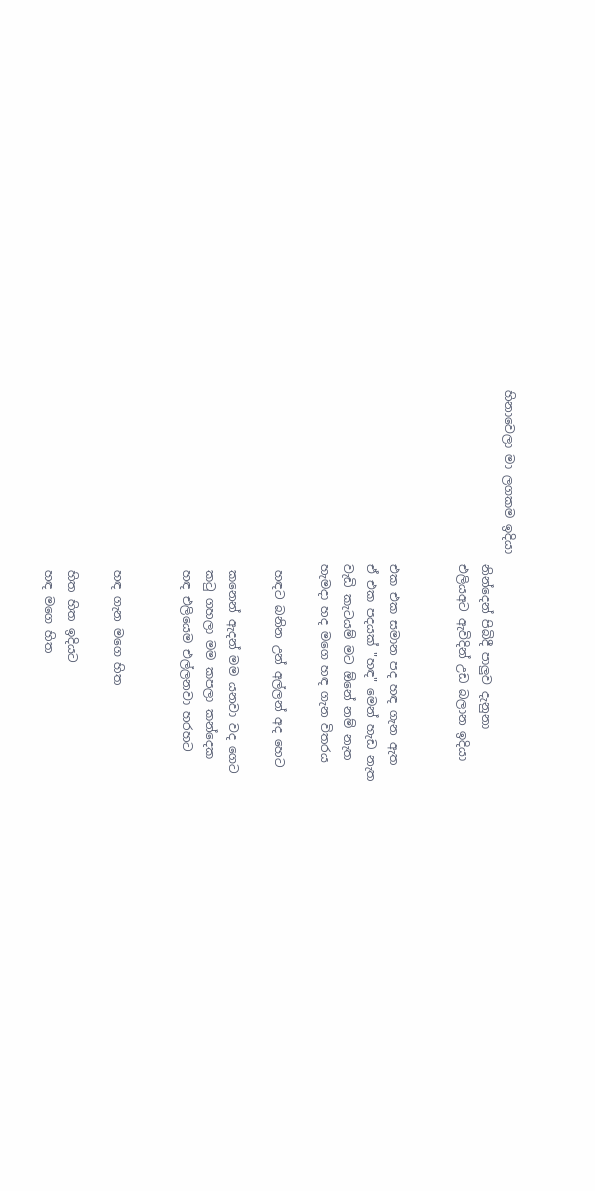හිනාවෙලා මා ලගකම ඉදියා
                             නින්දෙන් පිබිදී පාලුව දැනුනා
                             එලියඅට ඇවිදින් උඩ බලාන ඉදියා


                             එක එක සමාන පද හඳ ගැන ඇත
                             ඒ එක පදයක් "හඳ" මෙන් හැඩ නැත
                             වැඩි කැටයම් මට ඕනේ නම් නැත
                             හැමදා හද මගෙ හඳ ගැන විතරය

                              හඳට බනින උන් අල්ලන් අද හෙට

                              කනෙන් ඇදන් මම යනවා වද ගෙට
                              කටු ගහලා මම කපලා කන්දෙක
                              හඳ එලියෙම එල්ලනවා හරහට


                              හඳ ගැන මගෙ හිත

                              හිත හිත ඉදියට
                              හඳ මගෙ හිත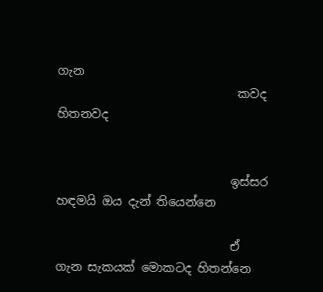ගැන
                              කවද හිතනවද


                             ඉස්සර හඳමයි ඔය දැන් තියෙන්නෙ

                             ඒ ගැන සැකයක් මොකටද හිතන්නෙ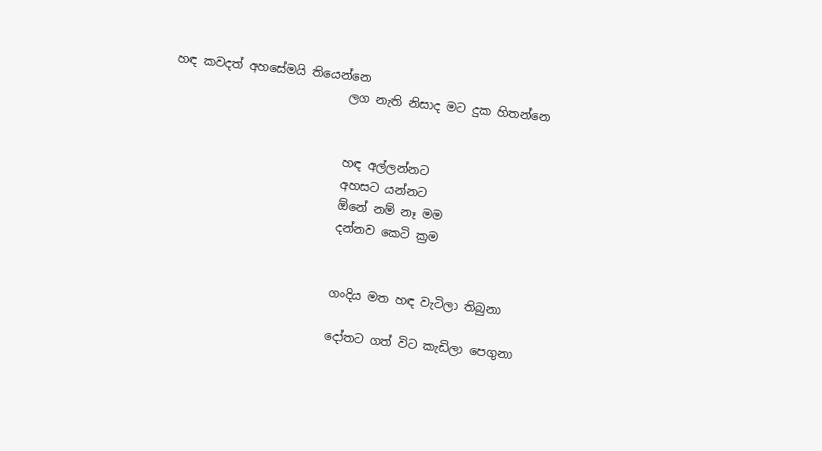හඳ කවදත් අහසේමයි තියෙන්නෙ
                             ලග නැති නිසාද මට දුක හිතන්නෙ


                             හඳ අල්ලන්නට
                             අහසට යන්නට
                             ඕනේ නම් නෑ මම
                             දන්නව කෙටි ක්‍රම


                             ගංදිය මත හඳ වැටිලා තිබුනා

                             දෝතට ගත් විට කැඩිලා පෙගුනා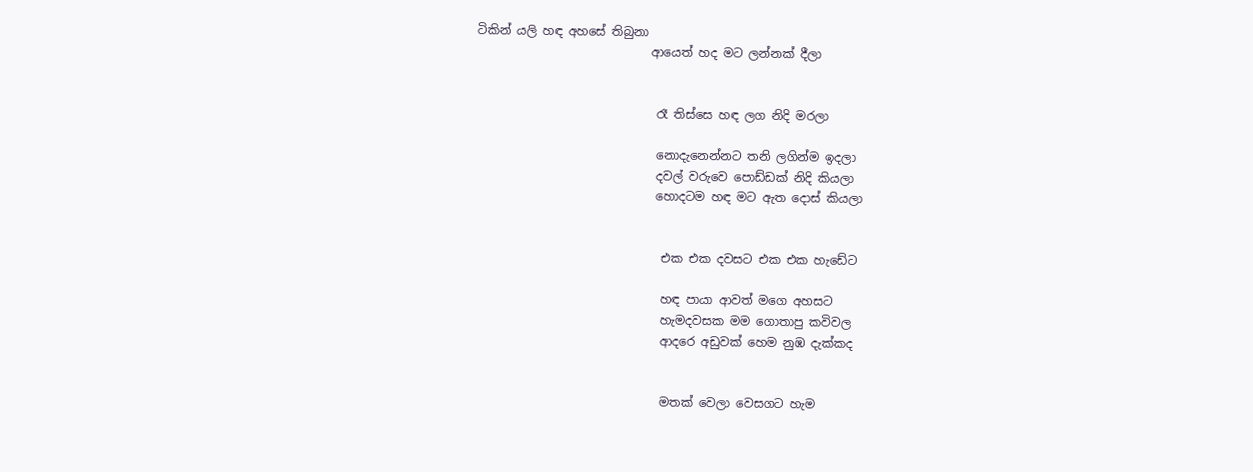ටිකින් යලි හඳ අහසේ තිබුනා
                             ආයෙත් හද මට ලන්නක් දීලා


                              රෑ තිස්සෙ හඳ ලග නිදි මරලා

                              නොදැනෙන්නට තනි ලගින්ම ඉදලා
                              දවල් වරුවෙ පොඩ්ඩක් නිදි කියලා
                              හොදටම හඳ මට ඇත දොස් කියලා


                               එක එක දවසට එක එක හැඩේට

                               හඳ පායා ආවත් මගෙ අහසට
                               හැමදවසක මම ගොතාපු කවිවල
                               ආදරෙ අඩුවක් හෙම නුඹ දැක්කද


                               මතක් වෙලා වෙසගට හැම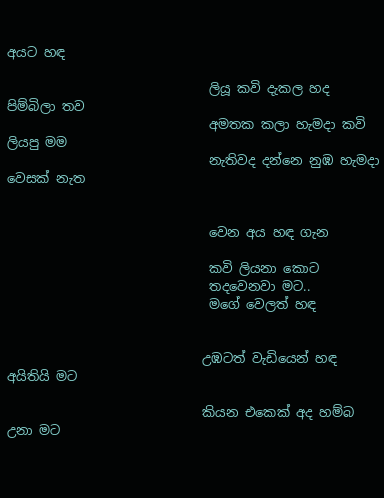අයට හඳ

                               ලියූ කවි දැකල හද පිම්බිලා තව
                               අමතක කලා හැමදා කවි ලියපු මම
                               නැතිවද දන්නෙ නුඹ හැමදා වෙසක් නැත


                               වෙන අය හඳ ගැන

                               කවි ලියනා කොට
                               තදවෙනවා මට..
                               මගේ වෙලත් හඳ


                              උඹටත් වැඩියෙන් හඳ අයිතියි මට

                              කියන එකෙක් අද හම්බ උනා මට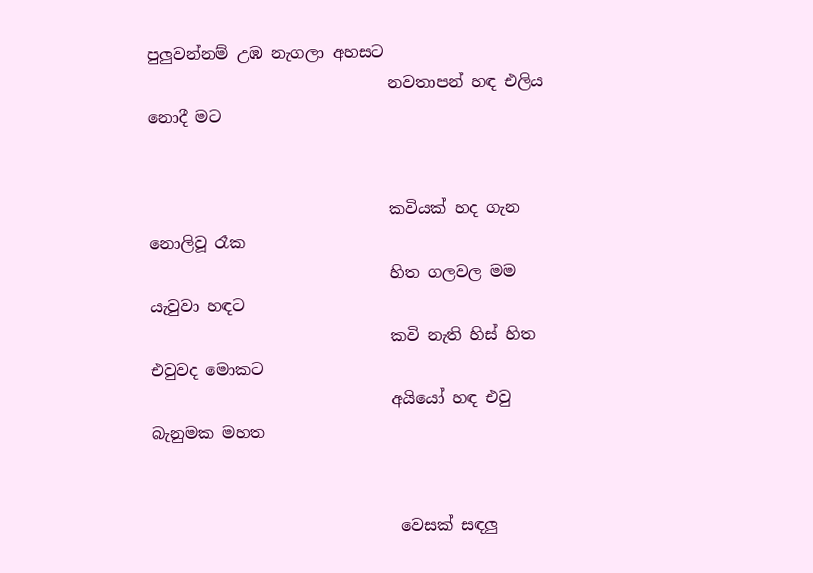පුලුවන්නම් උඹ නැගලා අහසට
                              නවතාපන් හඳ එලිය නොදී මට


                              කවියක් හද ගැන නොලිවූ රෑක
                              හිත ගලවල මම යැවුවා හඳට
                              කවි නැති හිස් හිත එවුවද මොකට
                              අයියෝ හඳ එවු බැනුමක මහත


                               වෙසක් සඳලු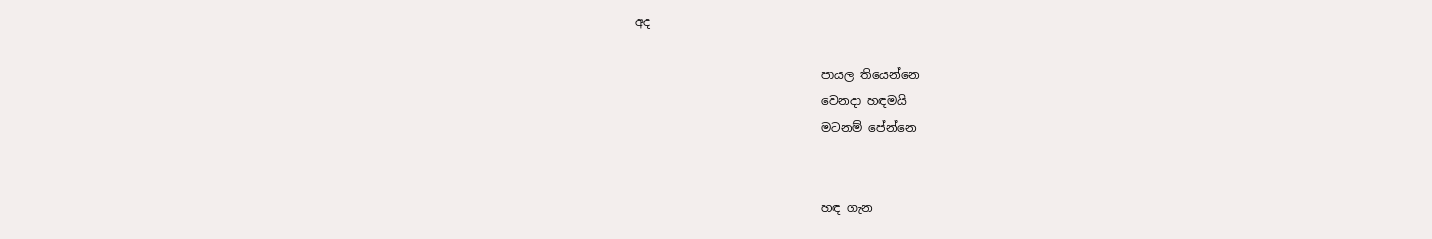අද

                               පායල තියෙන්නෙ
                               වෙනදා හඳමයි
                               මටනම් පේන්නෙ


                               හඳ ගැන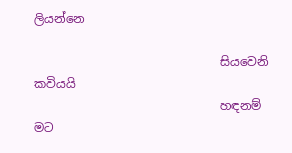ලියන්නෙ

                               සියවෙනි කවියයි
                               හඳනම් මට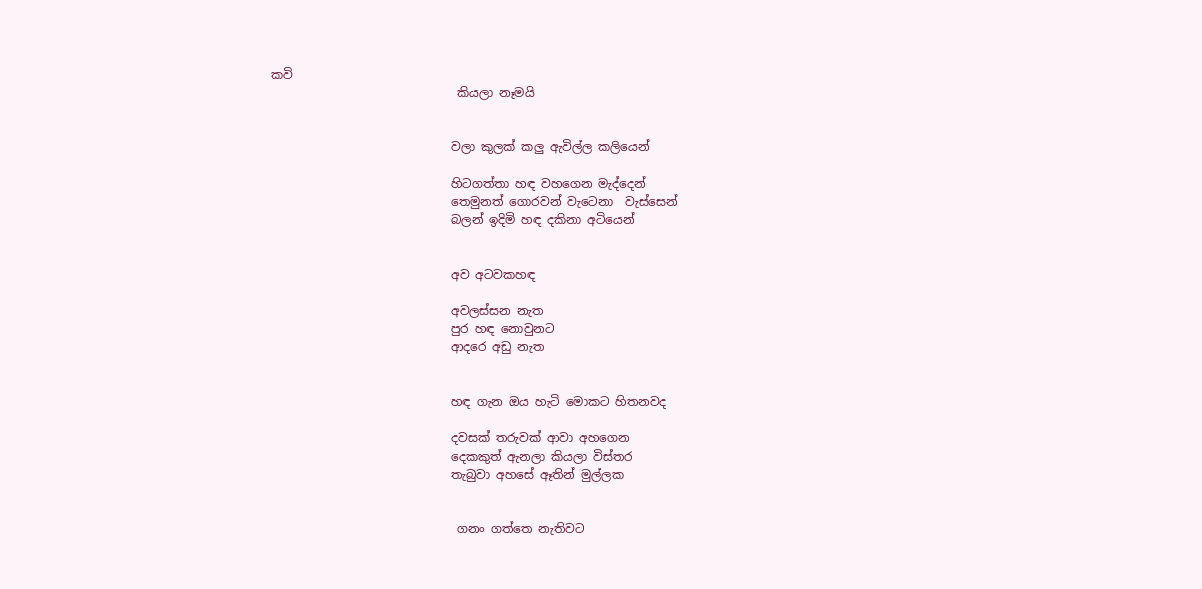කවි
                               කියලා නෑමයි


                              වලා කුලක් කලු ඇවිල්ල කලියෙන්

                              හිටගත්තා හඳ වහගෙන මැද්දෙන්
                              තෙමුනත් ගොරවන් වැටෙනා  වැස්සෙන්
                              බලන් ඉදිමි හඳ දකිනා අටියෙන්


                              අව අටවකහඳ

                              අවලස්සන නැත
                              පුර හඳ නොවුනට
                              ආදරෙ අඩු නැත


                              හඳ ගැන ඔය හැටි මොකට හිතනවද

                              දවසක් තරුවක් ආවා අහගෙන
                              දෙකකුත් ඇනලා කියලා විස්තර
                              තැබුවා අහසේ ඈතින් මුල්ලක


                               ගනං ගත්තෙ නැතිවට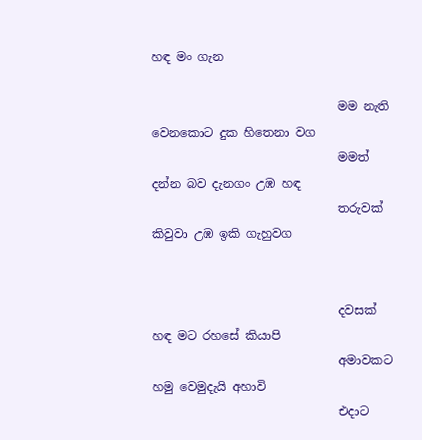හඳ මං ගැන

                               මම නැති වෙනකොට දුක හිතෙනා වග
                               මමත් දන්න බව දැනගං උඹ හඳ
                               තරුවක් කිවුවා උඹ ඉකි ගැහුවග


                               දවසක් හඳ මට රහසේ කියාපි
                               අමාවකට හමු වෙමුදැයි අහාවි
                               එදාට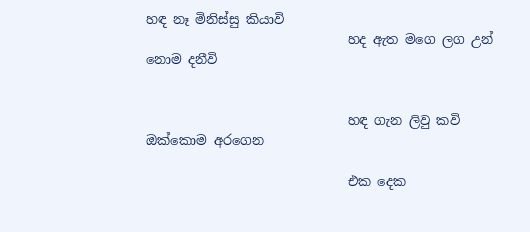හඳ නෑ මිනිස්සු කියාවි
                               හද ඇත මගෙ ලග උන් නොම දනීවි


                               හඳ ගැන ලිවු කවි ඔක්කොම අරගෙන

                               එක දෙක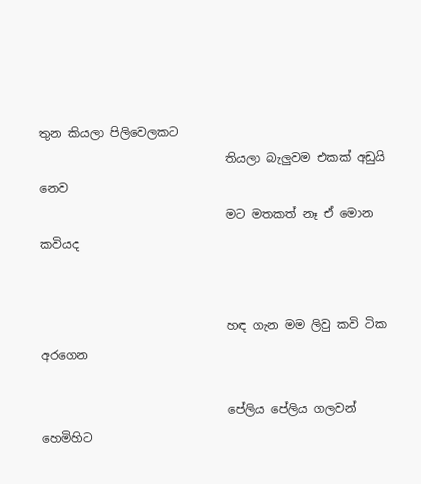තුන කියලා පිලිවෙලකට
                               තියලා බැලුවම එකක් අඩුයි නෙව
                               මට මතකත් නෑ ඒ මොන කවියද


                               හඳ ගැන මම ලිවු කවි ටික අරගෙන

                               පේලිය පේලිය ගලවන් හෙමිහිට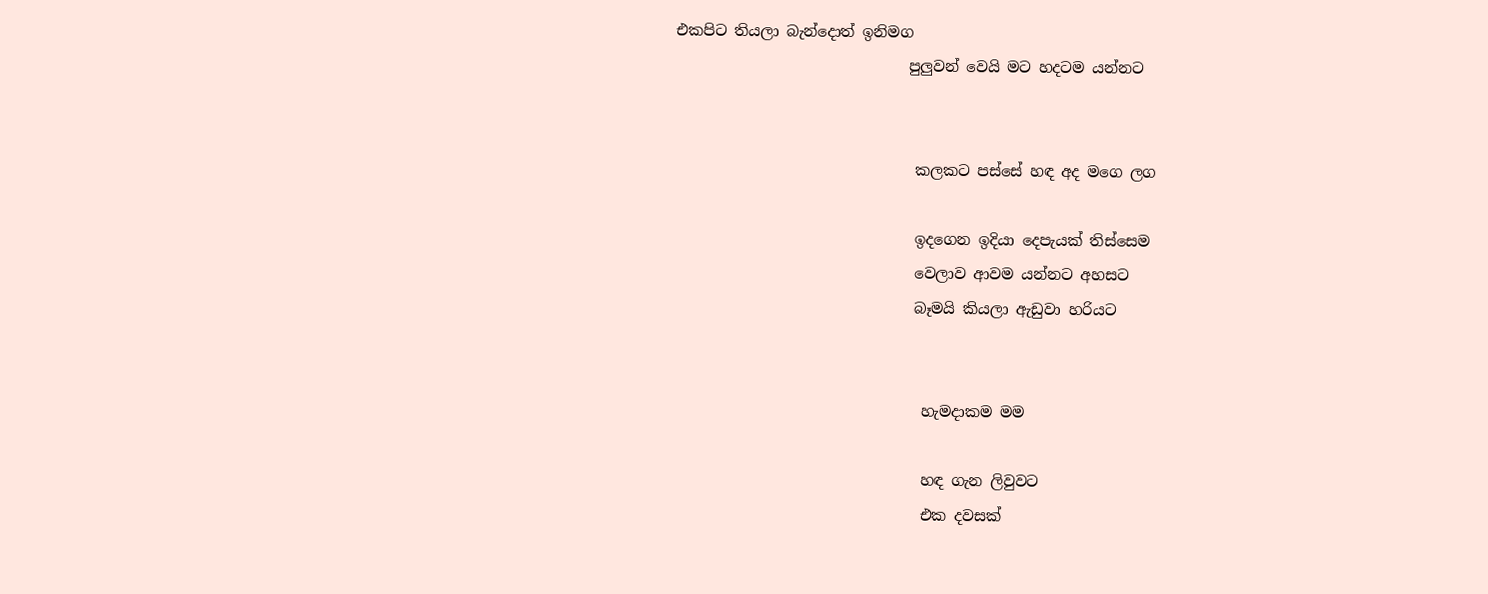එකපිට තියලා බැන්දොත් ඉනිමග
                               පුලුවන් වෙයි මට හදටම යන්නට


                                කලකට පස්සේ හඳ අද මගෙ ලග

                                ඉදගෙන ඉදියා දෙපැයක් තිස්සෙම
                                වෙලාව ආවම යන්නට අහසට
                                බෑමයි කියලා ඇඩුවා හරියට


                                 හැමදාකම මම

                                 හඳ ගැන ලිවුවට
                                 එක දවසක්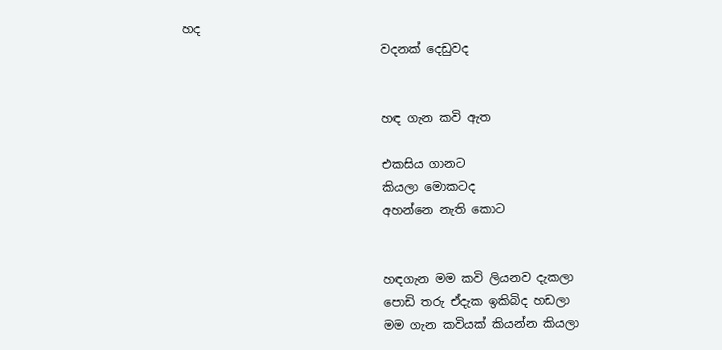හද
                                 වදනක් දෙඩුවද


                                 හඳ ගැන කවි ඇත

                                 එකසිය ගානට
                                 කියලා මොකටද
                                 අහන්නෙ නැති කොට


                                 හඳගැන මම කවි ලියනව දැකලා
                                 පොඩි තරු ඒදැක ඉකිබිද හඩලා
                                 මම ගැන කවියක් කියන්න කියලා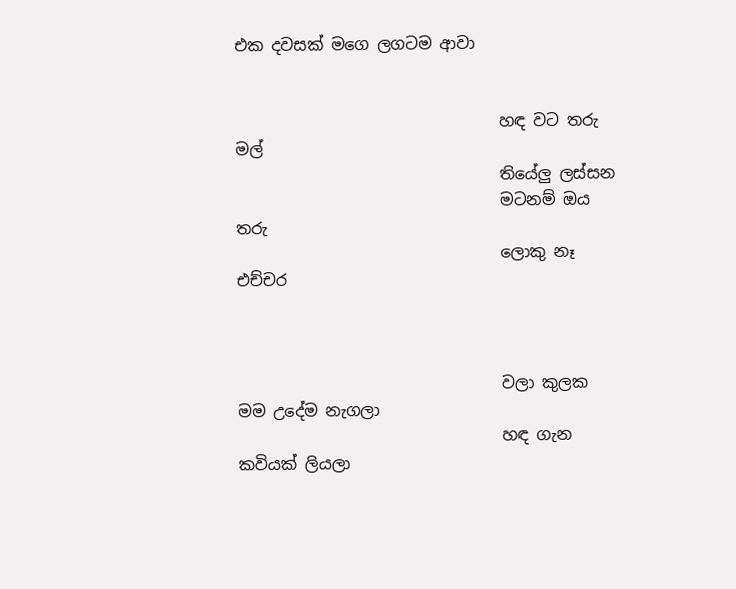එක දවසක් මගෙ ලගටම ආවා


                                 හඳ වට තරු මල්
                                 තියේලු ලස්සන
                                 මටනම් ඔය තරු
                                 ලොකු නෑ එච්චර



                                 වලා කුලක මම උදේම නැගලා
                                 හඳ ගැන කවියක් ලියලා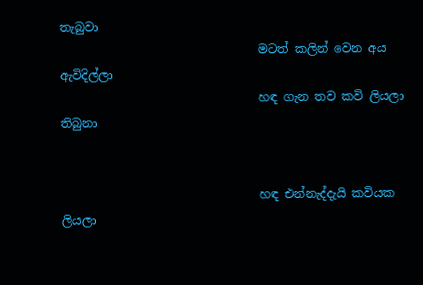තැබුවා
                                 මටත් කලින් වෙන අය ඇවිදිල්ලා
                                 හඳ ගැන තව කවි ලියලා තිබුනා


                                 හඳ එන්නැද්දැයි කවියක ලියලා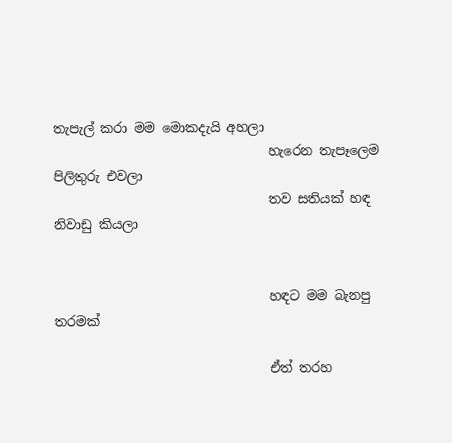තැපැල් කරා මම මොකදැයි අහලා
                                 හැරෙන තැපෑලෙම පිලිතුරු එවලා
                                 තව සතියක් හඳ නිවාඩු කියලා


                                 හඳට මම බැනපු තරමක්

                                 ඒත් තරහ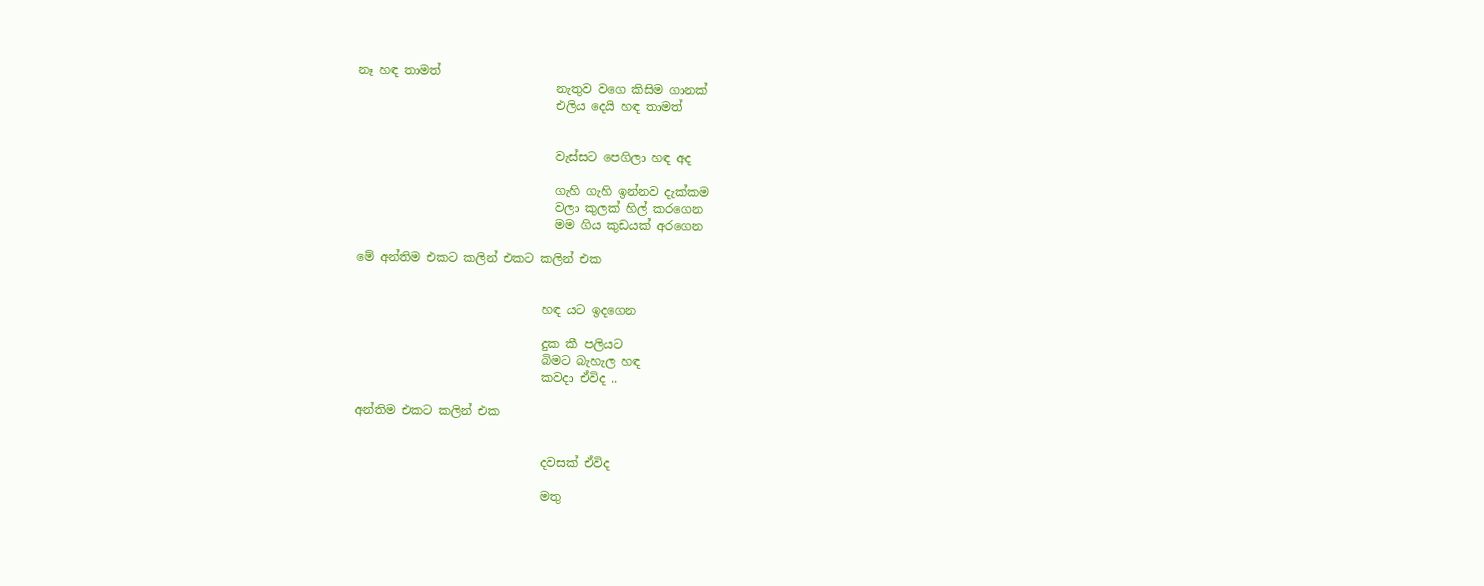නෑ හඳ තාමත්
                                 නැතුව වගෙ කිසිම ගානක්
                                 එලිය දෙයි හඳ තාමත්


                                 වැස්සට පෙගිලා හඳ අද

                                 ගැහි ගැහි ඉන්නව දැක්කම
                                 වලා කුලක් හිල් කරගෙන
                                 මම ගිය කුඩයක් අරගෙන

මේ අන්තිම එකට කලින් එකට කලින් එක


                               හඳ යට ඉදගෙන

                               දුක කී පලියට
                               බිමට බැහැල හඳ
                               කවදා ඒවිද ..

අන්තිම එකට කලින් එක


                               දවසක් ඒවිද

                               මතු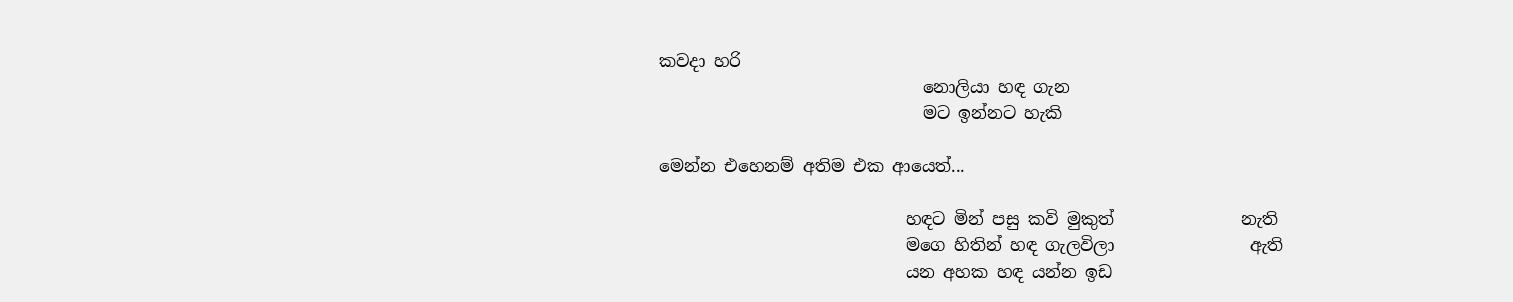කවදා හරි
                               නොලියා හඳ ගැන
                               මට ඉන්නට හැකි

මෙන්න එහෙනම් අතිම එක ආයෙත්...

                             හඳට මින් පසු කවි මුකුත්               නැති
                             මගෙ හිතින් හඳ ගැලවිලා                ඇති
                             යන අහක හඳ යන්න ඉඩ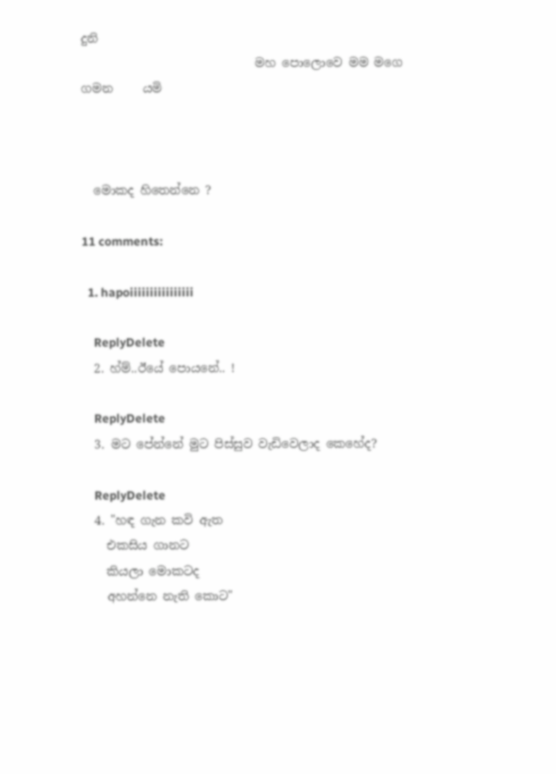දුනි
                             මහ පොලොවෙ මම මගෙ ගමන     යමි



  මොකද හිතෙන්නෙ ?

11 comments:

  1. hapoiiiiiiiiiiiiiiii

    ReplyDelete
  2. හ්ම්..ඊයේ පොයනේ.. !

    ReplyDelete
  3. මට පේන්නේ මුට පිස්සුව වැඩිවෙලාද කෙහේද?

    ReplyDelete
  4. "හඳ ගැන කවි ඇත
    එකසිය ගානට
    කියලා මොකටද
    අහන්නෙ නැති කොට"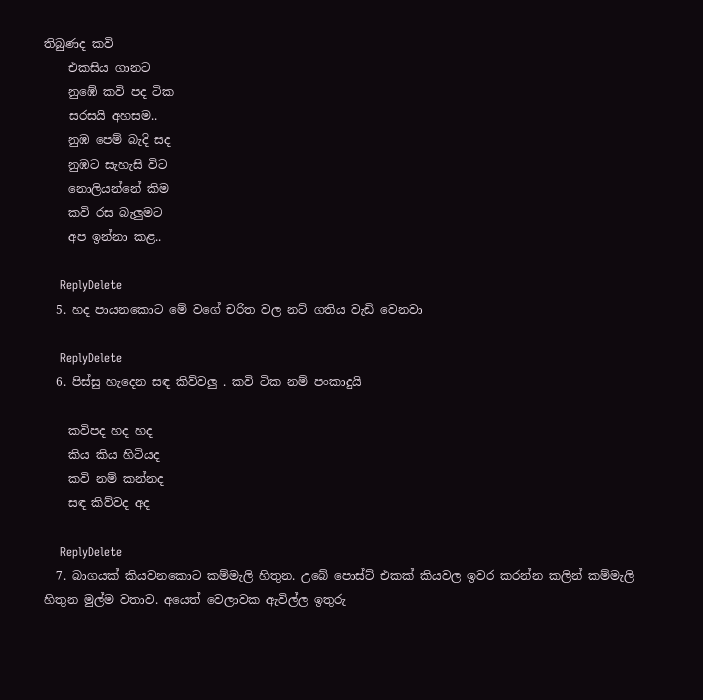තිබුණද කවි
    එකසිය ගානට
    නුඹේ කවි පද ටික
    සරසයි අහසම..
    නුඹ පෙම් බැදි සද
    නුඹට සැහැසි විට
    නොලියන්නේ කිම
    කවි රස බැලුමට
    අප ඉන්නා කළ..

    ReplyDelete
  5. හද පායනකොට මේ වගේ චරිත වල නට් ගතිය වැඩි වෙනවා

    ReplyDelete
  6. පිස්සු හැදෙන සඳ කිව්වලු . කවි ටික නම් පංකාදුයි

    කවිපද හද හද
    කිය කිය හිටියද
    කවි නම් කන්නද
    සඳ කිව්වද අද

    ReplyDelete
  7. බාගයක් කියවනකොට කම්මැලි හිතුන. උබේ පොස්ට් එකක් කියවල ඉවර කරන්න කලින් කම්මැලි හිතුන මුල්ම වතාව. අයෙත් වෙලාවක ඇවිල්ල ඉතුරු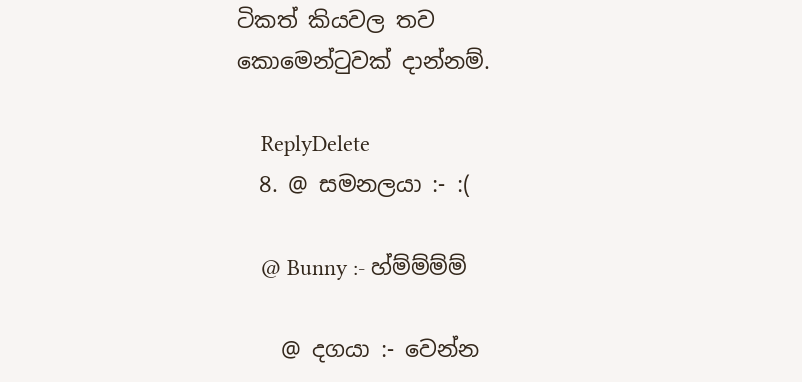ටිකත් කියවල තව කොමෙන්ටුවක් දාන්නම්.

    ReplyDelete
  8. @ සමනලයා :- :(

    @ Bunny :- හ්ම්ම්ම්ම්

    @ දගයා :- වෙන්න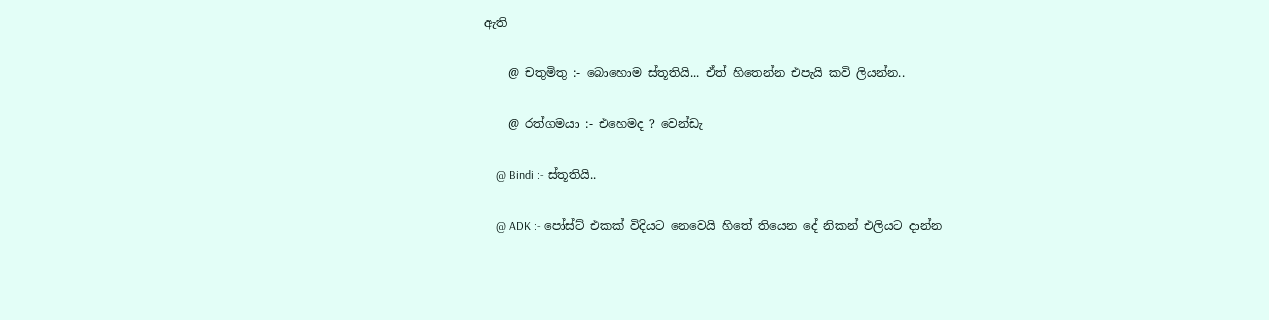ඇති

    @ චතුමිතු :- බොහොම ස්තූතියි... ඒත් හිතෙන්න එපැයි කවි ලියන්න..

    @ රත්ගමයා :- එහෙමද ? වෙන්ඩැ

    @ Bindi :- ස්තූතියි..

    @ ADK :- පෝස්ට් එකක් විදියට නෙවෙයි හිතේ තියෙන දේ නිකන් එලියට දාන්න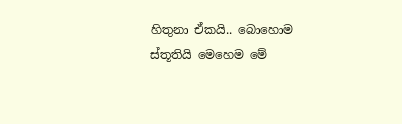හිතුනා ඒකයි.. බොහොම ස්තූතියි මෙහෙම මේ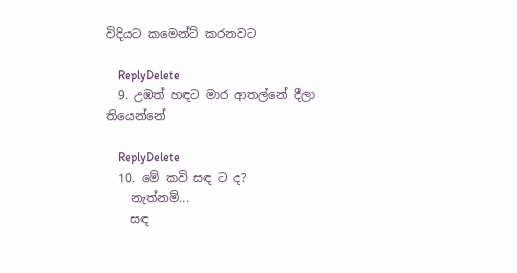විදියට කමෙන්ට් කරනවට

    ReplyDelete
  9. උඹත් හඳට මාර ආතල්නේ දීලා තියෙන්නේ

    ReplyDelete
  10. මේ කවි සඳ ට ද?
    නැත්නම්...
    සඳ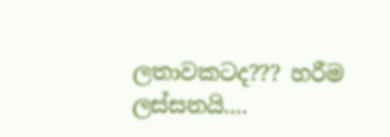ලතාවකටද??? හරීම ලස්සනයි....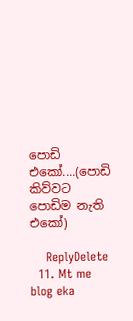පොඩි එකෝ....(පොඩි කිව්වට පොඩිම නැති එකෝ)

    ReplyDelete
  11. Mt me blog eka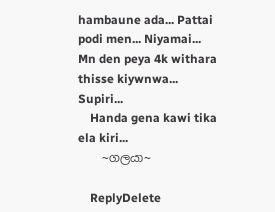hambaune ada... Pattai podi men... Niyamai... Mn den peya 4k withara thisse kiywnwa... Supiri...
    Handa gena kawi tika ela kiri...
    ~ගලයා~

    ReplyDelete